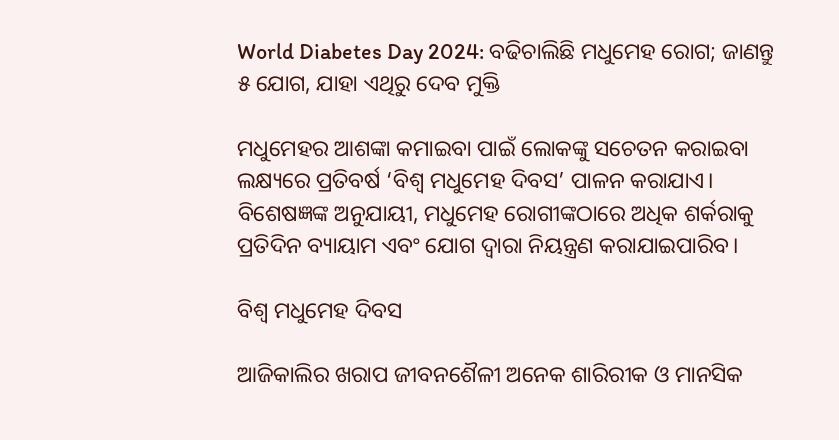World Diabetes Day 2024: ବଢିଚାଲିଛି ମଧୁମେହ ରୋଗ; ଜାଣନ୍ତୁ ୫ ଯୋଗ, ଯାହା ଏଥିରୁ ଦେବ ମୁକ୍ତି

ମଧୁମେହର ଆଶଙ୍କା କମାଇବା ପାଇଁ ଲୋକଙ୍କୁ ସଚେତନ କରାଇବା ଲକ୍ଷ୍ୟରେ ପ୍ରତିବର୍ଷ ‘ବିଶ୍ୱ ମଧୁମେହ ଦିବସ’ ପାଳନ କରାଯାଏ। ବିଶେଷଜ୍ଞଙ୍କ ଅନୁଯାୟୀ, ମଧୁମେହ ରୋଗୀଙ୍କଠାରେ ଅଧିକ ଶର୍କରାକୁ ପ୍ରତିଦିନ ବ୍ୟାୟାମ ଏବଂ ଯୋଗ ଦ୍ୱାରା ନିୟନ୍ତ୍ରଣ କରାଯାଇପାରିବ।

ବିଶ୍ୱ ମଧୁମେହ ଦିବସ

ଆଜିକାଲିର ଖରାପ ଜୀବନଶୈଳୀ ଅନେକ ଶାରିରୀକ ଓ ମାନସିକ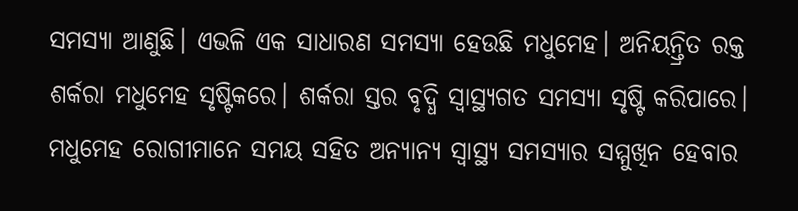ସମସ୍ୟା ଆଣୁଛି। ଏଭଳି ଏକ ସାଧାରଣ ସମସ୍ୟା ହେଉଛି ମଧୁମେହ। ଅନିୟନ୍ତ୍ରିତ ରକ୍ତ ଶର୍କରା ମଧୁମେହ ସୃଷ୍ଟିକରେ। ଶର୍କରା ସ୍ତର ବୃଦ୍ଧି ସ୍ୱାସ୍ଥ୍ୟଗତ ସମସ୍ୟା ସୃଷ୍ଟି କରିପାରେ। ମଧୁମେହ ରୋଗୀମାନେ ସମୟ ସହିତ ଅନ୍ୟାନ୍ୟ ସ୍ୱାସ୍ଥ୍ୟ ସମସ୍ୟାର ସମ୍ମୁଖିନ ହେବାର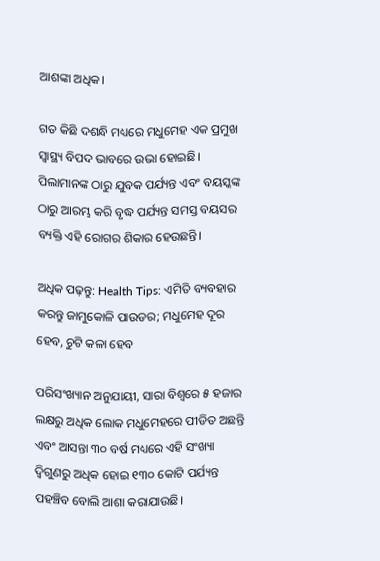ଆଶଙ୍କା ଅଧିକ।

ଗତ କିଛି ଦଶନ୍ଧି ମଧ୍ୟରେ ମଧୁମେହ ଏକ ପ୍ରମୁଖ ସ୍ୱାସ୍ଥ୍ୟ ବିପଦ ଭାବରେ ଉଭା ହୋଇଛି। ପିଲାମାନଙ୍କ ଠାରୁ ଯୁବକ ପର୍ଯ୍ୟନ୍ତ ଏବଂ ବୟସ୍କଙ୍କ ଠାରୁ ଆରମ୍ଭ କରି ବୃଦ୍ଧ ପର୍ଯ୍ୟନ୍ତ ସମସ୍ତ ବୟସର ବ୍ୟକ୍ତି ଏହି ରୋଗର ଶିକାର ହେଉଛନ୍ତି।

ଅଧିକ ପଢ଼ନ୍ତୁ: Health Tips: ଏମିତି ବ୍ୟବହାର କରନ୍ତୁ ଜାମୁକୋଳି ପାଉଡର; ମଧୁମେହ ଦୂର ହେବ, ଚୁଟି କଳା ହେବ

ପରିସଂଖ୍ୟାନ ଅନୁଯାୟୀ, ସାରା ବିଶ୍ୱରେ ୫ ହଜାର ଲକ୍ଷରୁ ଅଧିକ ଲୋକ ମଧୁମେହରେ ପୀଡିତ ଅଛନ୍ତି ଏବଂ ଆସନ୍ତା ୩୦ ବର୍ଷ ମଧ୍ୟରେ ଏହି ସଂଖ୍ୟା ଦ୍ୱିଗୁଣରୁ ଅଧିକ ହୋଇ ୧୩୦ କୋଟି ପର୍ଯ୍ୟନ୍ତ ପହଞ୍ଚିବ ବୋଲି ଆଶା କରାଯାଉଛି।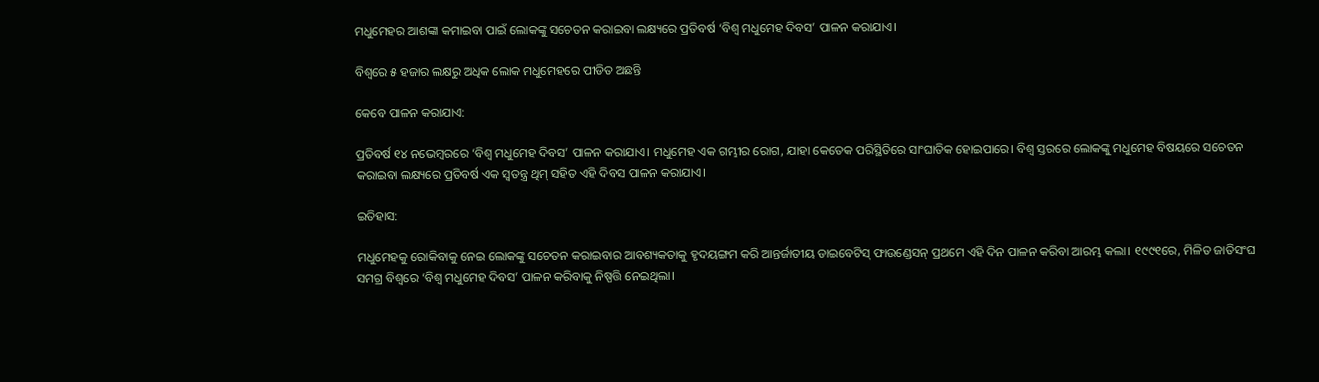ମଧୁମେହର ଆଶଙ୍କା କମାଇବା ପାଇଁ ଲୋକଙ୍କୁ ସଚେତନ କରାଇବା ଲକ୍ଷ୍ୟରେ ପ୍ରତିବର୍ଷ ‘ବିଶ୍ୱ ମଧୁମେହ ଦିବସ’ ପାଳନ କରାଯାଏ।

ବିଶ୍ୱରେ ୫ ହଜାର ଲକ୍ଷରୁ ଅଧିକ ଲୋକ ମଧୁମେହରେ ପୀଡିତ ଅଛନ୍ତି

କେବେ ପାଳନ କରାଯାଏ:

ପ୍ରତିବର୍ଷ ୧୪ ନଭେମ୍ବରରେ ‘ବିଶ୍ୱ ମଧୁମେହ ଦିବସ’ ପାଳନ କରାଯାଏ। ମଧୁମେହ ଏକ ଗମ୍ଭୀର ରୋଗ, ଯାହା କେତେକ ପରିସ୍ଥିତିରେ ସାଂଘାତିକ ହୋଇପାରେ। ବିଶ୍ୱ ସ୍ତରରେ ଲୋକଙ୍କୁ ମଧୁମେହ ବିଷୟରେ ସଚେତନ କରାଇବା ଲକ୍ଷ୍ୟରେ ପ୍ରତିବର୍ଷ ଏକ ସ୍ୱତନ୍ତ୍ର ଥିମ୍ ସହିତ ଏହି ଦିବସ ପାଳନ କରାଯାଏ।

ଇତିହାସ:

ମଧୁମେହକୁ ରୋକିବାକୁ ନେଇ ଲୋକଙ୍କୁ ସଚେତନ କରାଇବାର ଆବଶ୍ୟକତାକୁ ହୃଦୟଙ୍ଗମ କରି ଆନ୍ତର୍ଜାତୀୟ ଡାଇବେଟିସ୍ ଫାଉଣ୍ଡେସନ୍ ପ୍ରଥମେ ଏହି ଦିନ ପାଳନ କରିବା ଆରମ୍ଭ କଲା। ୧୯୯୧ରେ, ମିଳିତ ଜାତିସଂଘ ସମଗ୍ର ବିଶ୍ୱରେ ‘ବିଶ୍ୱ ମଧୁମେହ ଦିବସ’ ପାଳନ କରିବାକୁ ନିଷ୍ପତ୍ତି ନେଇଥିଲା।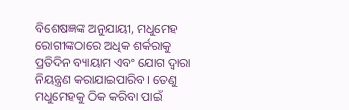ବିଶେଷଜ୍ଞଙ୍କ ଅନୁଯାୟୀ, ମଧୁମେହ ରୋଗୀଙ୍କଠାରେ ଅଧିକ ଶର୍କରାକୁ ପ୍ରତିଦିନ ବ୍ୟାୟାମ ଏବଂ ଯୋଗ ଦ୍ୱାରା ନିୟନ୍ତ୍ରଣ କରାଯାଇପାରିବ। ତେଣୁ ମଧୁମେହକୁ ଠିକ କରିବା ପାଇଁ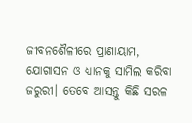ଜୀବନଶୈଳୀରେ ପ୍ରାଣାୟାମ, ଯୋଗାସନ ଓ ଧ୍ୟାନକୁ ସାମିଲ କରିବା ଜରୁରୀ। ତେବେ ଆସନ୍ତୁ କିଛି ସରଳ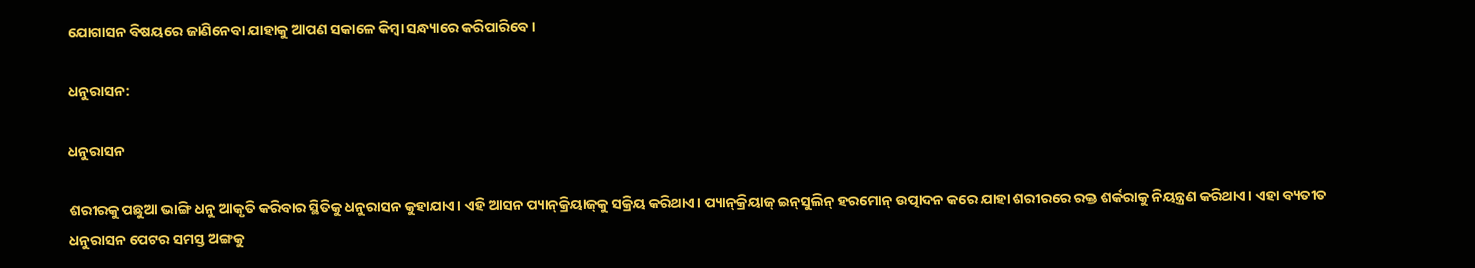ଯୋଗାସନ ବିଷୟରେ ଜାଣିନେବା ଯାହାକୁ ଆପଣ ସକାଳେ କିମ୍ବା ସନ୍ଧ୍ୟାରେ କରିପାରିବେ।

ଧନୁରାସନ:

ଧନୁରାସନ

ଶରୀରକୁ ପଛୁଆ ଭାଙ୍ଗି ଧନୁ ଆକୃତି କରିବାର ସ୍ଥିତିକୁ ଧନୁରାସନ କୁହାଯାଏ। ଏହି ଆସନ ପ୍ୟାନ୍‌କ୍ରିୟାଜ୍‌କୁ ସକ୍ରିୟ କରିଥାଏ। ପ୍ୟାନ୍‌କ୍ରିୟାଜ୍‌ ଇନ୍‌ସୁଲିନ୍ ହରମୋନ୍ ଉତ୍ପାଦନ କରେ ଯାହା ଶରୀରରେ ରକ୍ତ ଶର୍କରାକୁ ନିୟନ୍ତ୍ରଣ କରିଥାଏ। ଏହା ବ୍ୟତୀତ ଧନୁରାସନ ପେଟର ସମସ୍ତ ଅଙ୍ଗକୁ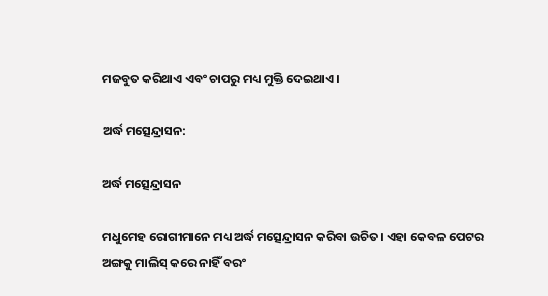ମଜବୁତ କରିଥାଏ ଏବଂ ଚାପରୁ ମଧ୍ୟ ମୁକ୍ତି ଦେଇଥାଏ।

ଅର୍ଦ୍ଧ ମତ୍ସେନ୍ଦ୍ରାସନ:

ଅର୍ଦ୍ଧ ମତ୍ସେନ୍ଦ୍ରାସନ

ମଧୁମେହ ରୋଗୀମାନେ ମଧ୍ୟ ଅର୍ଦ୍ଧ ମତ୍ସେନ୍ଦ୍ରାସନ କରିବା ଉଚିତ। ଏହା କେବଳ ପେଟର ଅଙ୍ଗକୁ ମାଲିସ୍ କରେ ନାହିଁ ବରଂ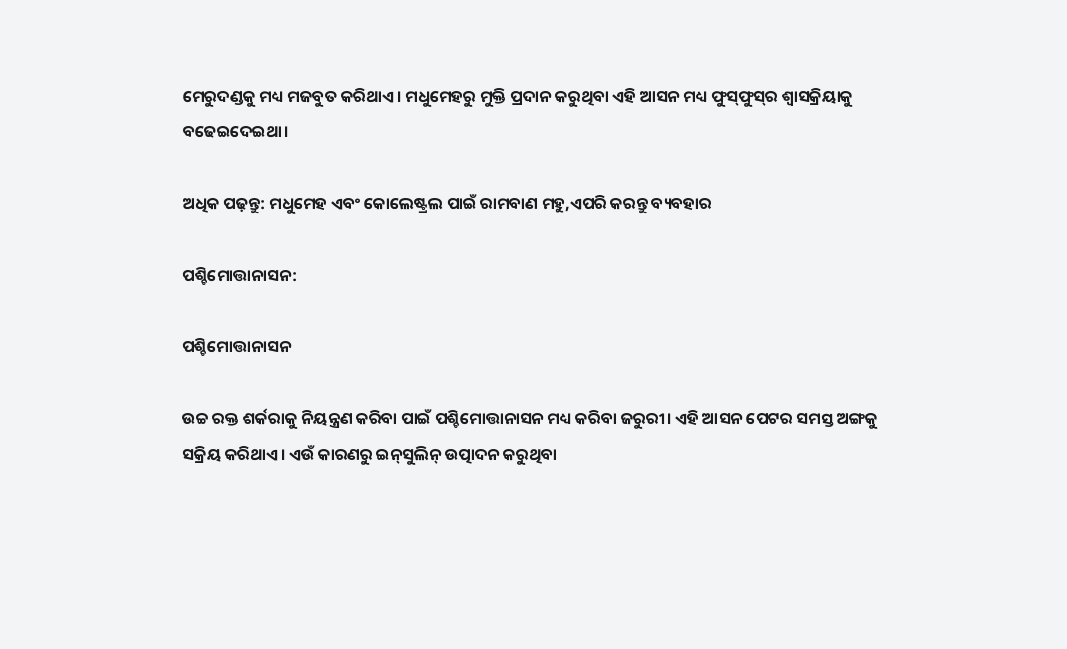ମେରୁଦଣ୍ଡକୁ ମଧ୍ୟ ମଜବୁତ କରିଥାଏ। ମଧୁମେହରୁ ମୁକ୍ତି ପ୍ରଦାନ କରୁଥିବା ଏହି ଆସନ ମଧ୍ୟ ଫୁସ୍‌ଫୁସ୍‌ର ଶ୍ୱାସକ୍ରିୟାକୁ ବଢେଇଦେଇଥା।

ଅଧିକ ପଢ଼ନ୍ତୁ: ମଧୁମେହ ଏବଂ କୋଲେଷ୍ଟ୍ରଲ ପାଇଁ ରାମବାଣ ମହୁ,ଏପରି କରନ୍ତୁ ବ୍ୟବହାର

ପଶ୍ଚିମୋତ୍ତାନାସନ:

ପଶ୍ଚିମୋତ୍ତାନାସନ

ଉଚ୍ଚ ରକ୍ତ ଶର୍କରାକୁ ନିୟନ୍ତ୍ରଣ କରିବା ପାଇଁ ପଶ୍ଚିମୋତ୍ତାନାସନ ମଧ୍ୟ କରିବା ଜରୁରୀ। ଏହି ଆସନ ପେଟର ସମସ୍ତ ଅଙ୍ଗକୁ ସକ୍ରିୟ କରିଥାଏ। ଏଉଁ କାରଣରୁ ଇନ୍‌ସୁଲିନ୍ ଉତ୍ପାଦନ କରୁଥିବା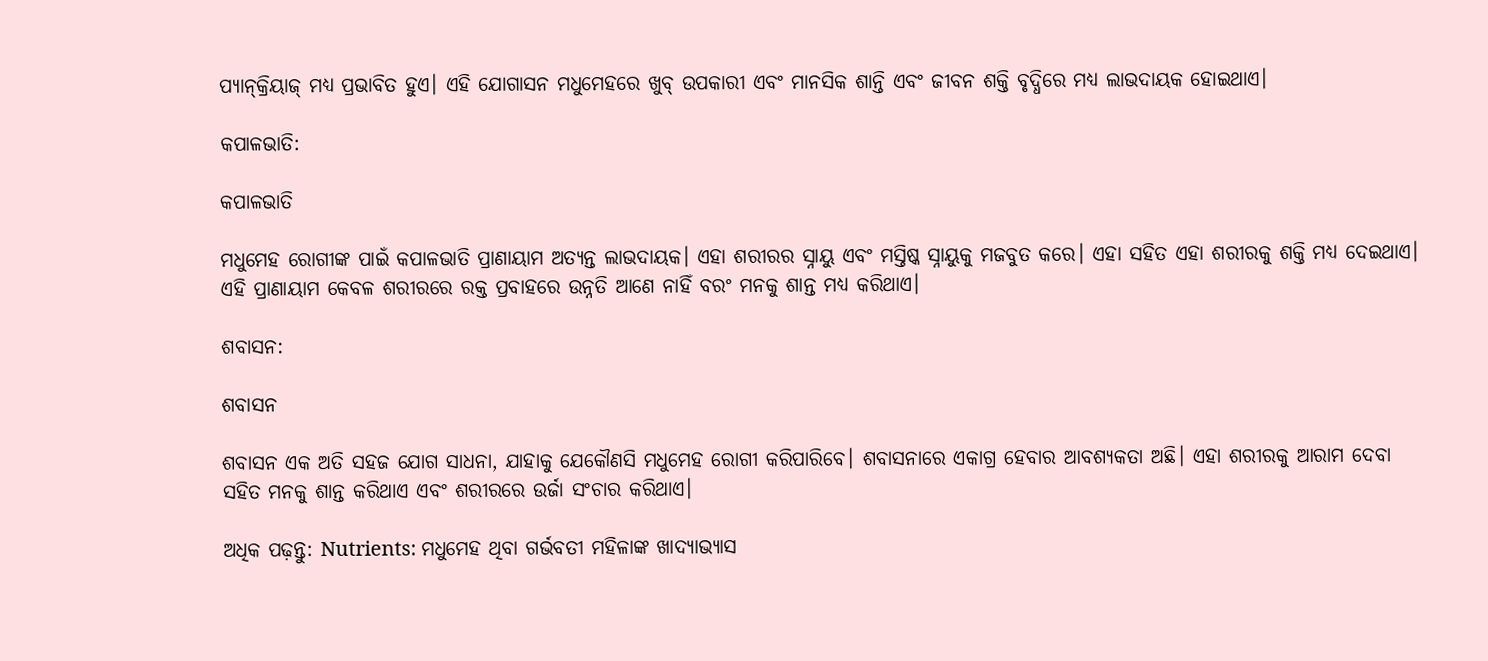ପ୍ୟାନ୍‌କ୍ରିୟାଜ୍ ମଧ୍ୟ ପ୍ରଭାବିତ ହୁଏ। ଏହି ଯୋଗାସନ ମଧୁମେହରେ ଖୁବ୍ ଉପକାରୀ ଏବଂ ମାନସିକ ଶାନ୍ତି ଏବଂ ଜୀବନ ଶକ୍ତି ବୃଦ୍ଧିରେ ମଧ୍ୟ ଲାଭଦାୟକ ହୋଇଥାଏ।

କପାଳଭାତି:

କପାଳଭାତି

ମଧୁମେହ ରୋଗୀଙ୍କ ପାଇଁ କପାଳଭାତି ପ୍ରାଣାୟାମ ଅତ୍ୟନ୍ତ ଲାଭଦାୟକ। ଏହା ଶରୀରର ସ୍ନାୟୁ ଏବଂ ମସ୍ତିଷ୍କ ସ୍ନାୟୁକୁ ମଜବୁତ କରେ। ଏହା ସହିତ ଏହା ଶରୀରକୁ ଶକ୍ତି ମଧ୍ୟ ଦେଇଥାଏ। ଏହି ପ୍ରାଣାୟାମ କେବଳ ଶରୀରରେ ରକ୍ତ ପ୍ରବାହରେ ଉନ୍ନତି ଆଣେ ନାହିଁ ବରଂ ମନକୁ ଶାନ୍ତ ମଧ୍ୟ କରିଥାଏ।

ଶବାସନ:

ଶବାସନ

ଶବାସନ ଏକ ଅତି ସହଜ ଯୋଗ ସାଧନା, ଯାହାକୁ ଯେକୌଣସି ମଧୁମେହ ରୋଗୀ କରିପାରିବେ। ଶବାସନାରେ ଏକାଗ୍ର ହେବାର ଆବଶ୍ୟକତା ଅଛି। ଏହା ଶରୀରକୁ ଆରାମ ଦେବା ସହିତ ମନକୁ ଶାନ୍ତ କରିଥାଏ ଏବଂ ଶରୀରରେ ଉର୍ଜା ସଂଚାର କରିଥାଏ।

ଅଧିକ ପଢ଼ନ୍ତୁ: Nutrients: ମଧୁମେହ ଥିବା ଗର୍ଭବତୀ ମହିଳାଙ୍କ ଖାଦ୍ୟାଭ୍ୟାସ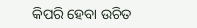କିପରି ହେବା ଉଚିତ